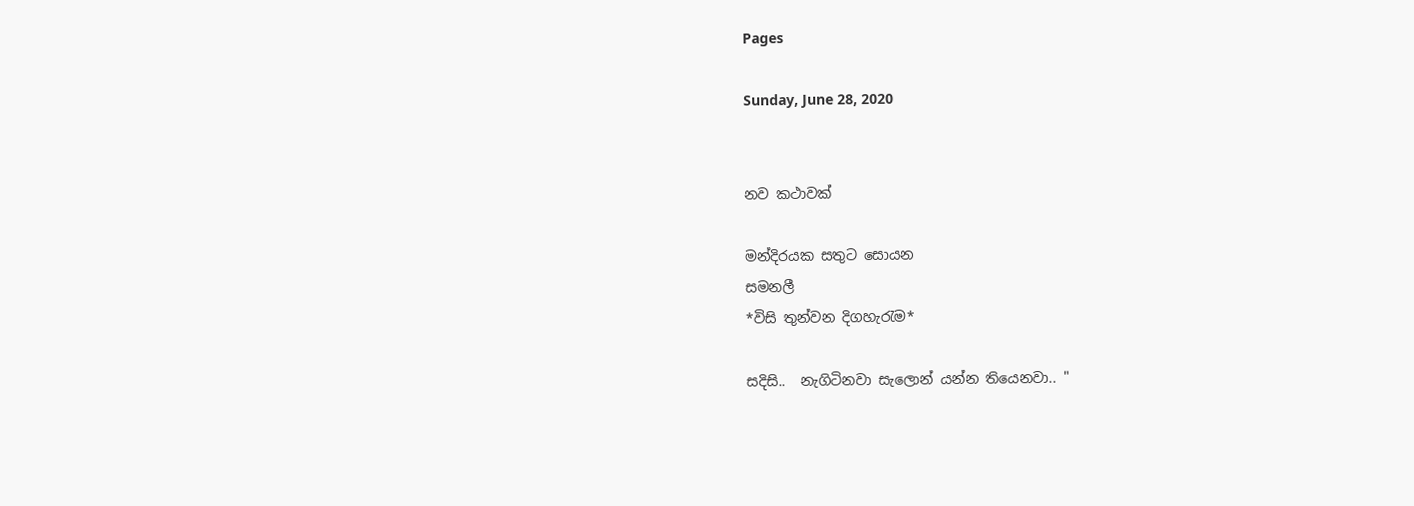Pages

Sunday, June 28, 2020


නව කථාවක්

මන්දිරයක සතුට සොයන
සමනලී
*විසි තුන්වන දිගහැරැම*

සදිසි..  නැගිටිනවා සැලොන් යන්න තියෙනවා.. "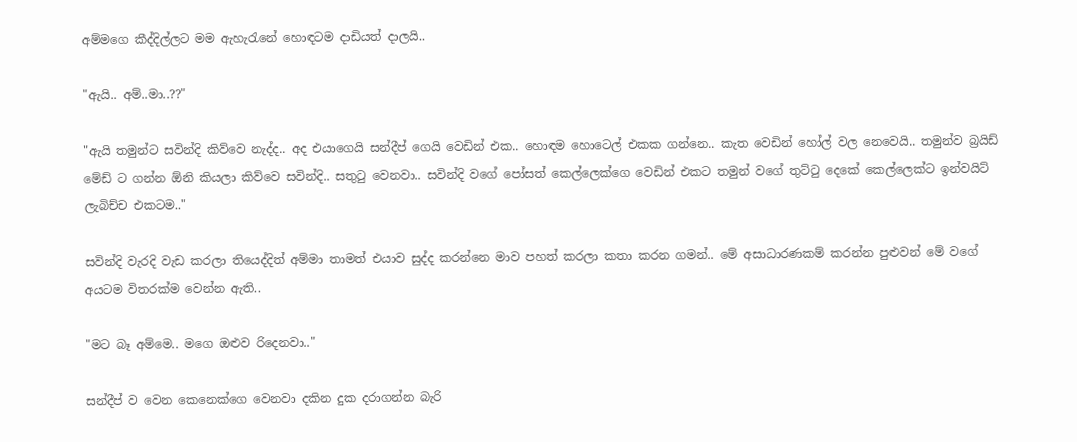අම්මගෙ කීද්දිල්ලට මම ඇහැරැනේ හොඳටම දාඩියත් දාලයි..

"ඇයි.. අම්..මා..??"

"ඇයි තමුන්ට සවින්දි කිව්වෙ නැද්ද.. අද එයාගෙයි සන්දීප් ගෙයි වෙඩින් එක.. හොඳම හොටෙල් එකක ගන්නෙ.. කැත වෙඩින් හෝල් වල නෙවෙයි.. තමුන්ව බ්‍රයිඩ් මේඩ් ට ගන්න ඕනි කියලා කිව්වෙ සවින්දි.. සතුටු වෙනවා.. සවින්දි වගේ පෝසත් කෙල්ලෙක්ගෙ වෙඩින් එකට තමුන් වගේ තුට්ටු දෙකේ කෙල්ලෙක්ට ඉන්වයිට් ලැබිච්ච එකටම.."

සවින්දි වැරදි වැඩ කරලා තියෙද්දිත් අම්මා තාමත් එයාව සුද්ද කරන්නෙ මාව පහත් කරලා කතා කරන ගමන්.. මේ අසාධාරණකම් කරන්න පුළුවන් මේ වගේ අයටම විතරක්ම වෙන්න ඇති..

"මට බෑ අම්මෙ.. මගෙ ඔළුව රිදෙනවා.."

සන්දීප් ව වෙන කෙනෙක්ගෙ වෙනවා දකින දුක දරාගන්න බැරි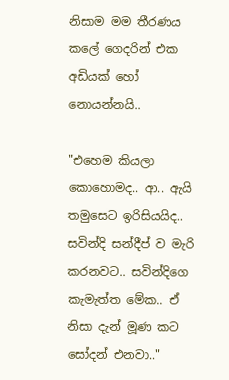නිසාම මම තීරණය කලේ ගෙදරින් එක අඩියක් හෝ නොයන්නයි..

"එහෙම කියලා කොහොමද.. ආ.. ඇයි තමුසෙට ඉරිසියයිද.. සවින්දි සන්දීප් ව මැරි කරනවට.. සවින්දිගෙ කැමැත්ත මේක.. ඒ නිසා දැන් මූණ කට සෝදන් එනවා.."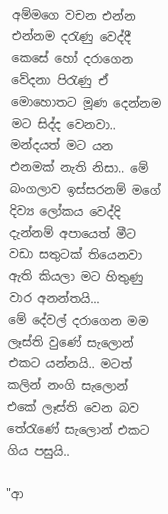අම්මගෙ වචන එන්න එන්නම දරැණු වෙද්දී කෙසේ හෝ දරාගෙන වේදනා පිරැණු ඒ මොහොතට මූණ දෙන්නම මට සිද්ද වෙනවා.. මන්දයත් මට යන එනමක් නැති නිසා.. මේ බංගලාව ඉස්සරනම් මගේ දිව්‍ය ලෝකය වෙද්දි දැන්නම් අපායෙත් මීට වඩා සතුටක් තියෙනවා ඇති කියලා මට හිතුණු වාර අනන්තයි...
මේ දේවල් දරාගෙන මම ලෑස්ති වුණේ සැලොන් එකට යන්නයි.. මටත් කලින් නංගි සැලොන් එකේ ලෑස්ති වෙන බව තේරැණේ සැලොන් එකට ගිය පසුයි..

"ආ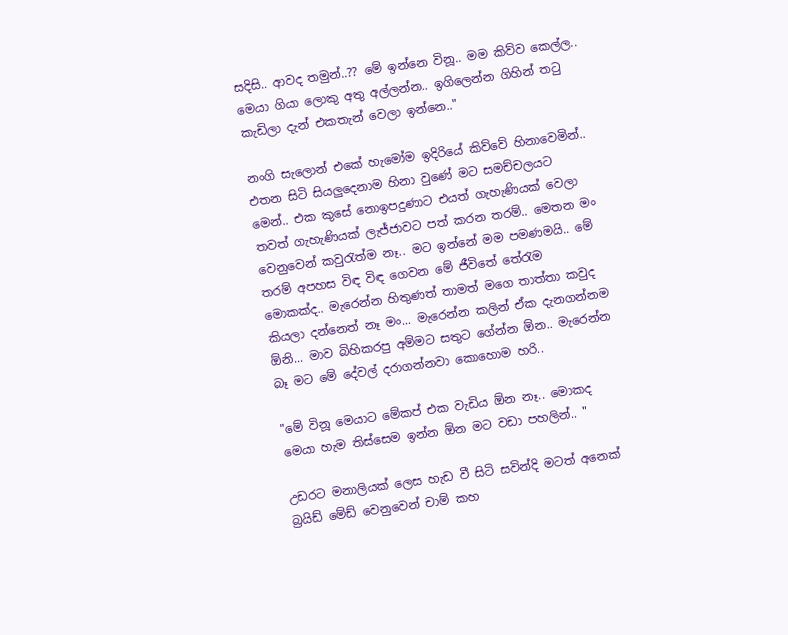සදිසි.. ආවද තමුන්..?? මේ ඉන්නෙ විනූ.. මම කිව්ව කෙල්ල.. මෙයා ගියා ලොකු අතු අල්ලන්න.. ඉගිලෙන්න ගිහින් තටු කැඩිලා දැන් එකතැන් වෙලා ඉන්නෙ.."

නංගි සැලොන් එකේ හැමෝම ඉදිරියේ කිව්වේ හිනාවෙමින්.. එතන සිටි සියලුදෙනාම හිනා වුණේ මට සමච්චලයට මෙන්.. එක කුසේ නොඉපදුණාට එයත් ගැහැණියක් වෙලා තවත් ගැහැණියක් ලැජ්ජාවට පත් කරන තරම්.. මෙතන මං වෙනුවෙන් කවුරැත්ම නෑ.. මට ඉන්නේ මම පමණමයි.. මේ තරම් අපහස විඳ විඳ ගෙවන මේ ජීවිතේ තේරැම මොකක්ද.. මැරෙන්න හිතුණත් තාමත් මගෙ තාත්තා කවුද කියලා දන්නෙත් නෑ මං... මැරෙන්න කලින් ඒක දැනගන්නම ඕනි... මාව බිහිකරපු අම්මට සතුට ගේන්න ඕන.. මැරෙන්න බෑ මට මේ දේවල් දරාගන්නවා කොහොම හරි..

"මේ විනූ මෙයාට මේකප් එක වැඩිය ඕන නෑ.. මොකද මෙයා හැම තිස්සෙම ඉන්න ඕන මට වඩා පහලින්.. "

උඩරට මනාලියක් ලෙස හැඩ වී සිටි සවින්දි මටත් අනෙක් බ්‍රයිඩ් මේඩ් වෙනුවෙන් චාම් කහ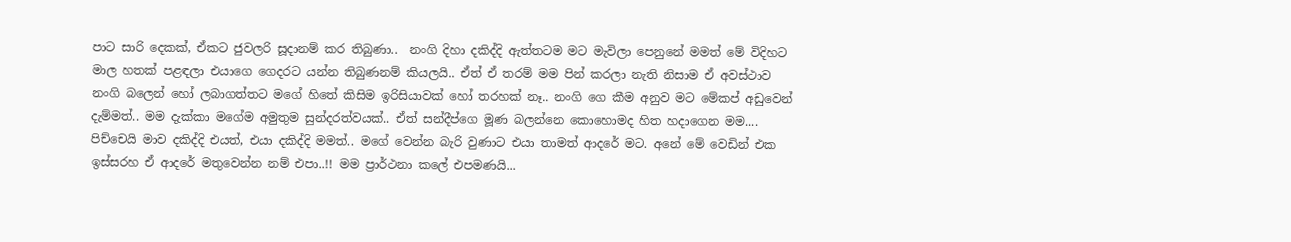පාට සාරි දෙකක්, ඒකට ජුවලරි සූදානම් කර තිබුණා..  නංගි දිහා දකිද්දි ඇත්තටම මට මැවිලා පෙනුනේ මමත් මේ විදිහට මාල හතක් පළඳලා එයාගෙ ගෙදරට යන්න තිබුණනම් කියලයි.. ඒත් ඒ තරම් මම පින් කරලා නැති නිසාම ඒ අවස්ථාව නංගි බලෙන් හෝ ලබාගත්තට මගේ හිතේ කිසිම ඉරිසියාවක් හෝ තරහක් නෑ.. නංගි ගෙ කීම අනුව මට මේකප් අඩුවෙන් දැම්මත්.. මම දැක්කා මගේම අමුතුම සුන්දරත්වයක්.. ඒත් සන්දීප්ගෙ මූණ බලන්නෙ කොහොමද හිත හදාගෙන මම.... පිච්චෙයි මාව දකිද්දි එයත්, එයා දකිද්දි මමත්.. මගේ වෙන්න බැරි වුණාට එයා තාමත් ආදරේ මට. අනේ මේ වෙඩින් එක ඉස්සරහ ඒ ආදරේ මතුවෙන්න නම් එපා..!! මම ප්‍රාර්ථනා කලේ එපමණයි...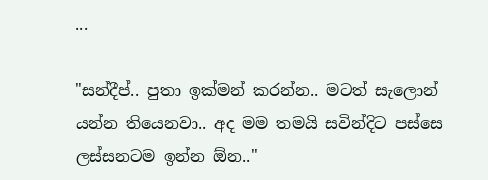...

"සන්දීප්.. පුතා ඉක්මන් කරන්න.. මටත් සැලොන් යන්න තියෙනවා.. අද මම තමයි සවින්දිට පස්සෙ ලස්සනටම ඉන්න ඕන.."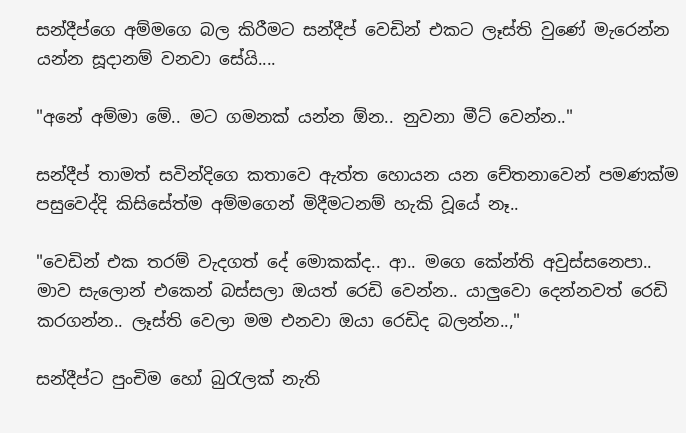සන්දීප්ගෙ අම්මගෙ බල කිරීමට සන්දීප් වෙඩින් එකට ලෑස්ති වුණේ මැරෙන්න යන්න සූදානම් වනවා සේයි....

"අනේ අම්මා මේ.. මට ගමනක් යන්න ඕන.. නුවනා මීට් වෙන්න.."

සන්දීප් තාමත් සවින්දිගෙ කතාවෙ ඇත්ත හොයන යන චේතනාවෙන් පමණක්ම පසුවෙද්දි කිසිසේත්ම අම්මගෙන් මිදීමටනම් හැකි වූයේ නෑ..

"වෙඩින් එක තරම් වැදගත් දේ මොකක්ද.. ආ.. මගෙ කේන්ති අවුස්සනෙපා.. මාව සැලොන් එකෙන් බස්සලා ඔයත් රෙඩි වෙන්න.. යාලුවො දෙන්නවත් රෙඩි කරගන්න.. ලෑස්ති වෙලා මම එනවා ඔයා රෙඩිද බලන්න..,"

සන්දීප්ට පුංචිම හෝ බුරැලක් නැති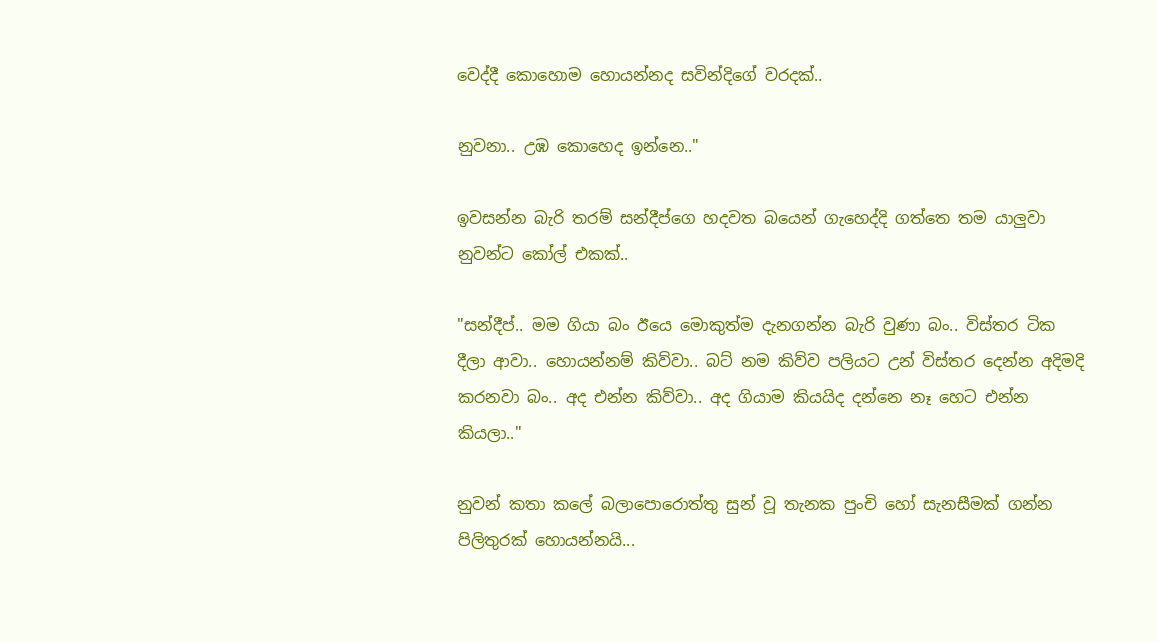වෙද්දී කොහොම හොයන්නද සවින්දිගේ වරදක්..

නුවනා.. උඹ කොහෙද ඉන්නෙ.."

ඉවසන්න බැරි තරම් සන්දීප්ගෙ හදවත බයෙන් ගැහෙද්දි ගත්තෙ තම යාලුවා නුවන්ට කෝල් එකක්..

"සන්දීප්.. මම ගියා බං ඊයෙ මොකුත්ම දැනගන්න බැරි වුණා බං.. විස්තර ටික දීලා ආවා.. හොයන්නම් කිව්වා.. බට් නම කිව්ව පලියට උන් විස්තර දෙන්න අදිමදි කරනවා බං.. අද එන්න කිව්වා.. අද ගියාම කියයිද දන්නෙ නෑ හෙට එන්න කියලා.."

නුවන් කතා කලේ බලාපොරොත්තු සුන් වූ තැනක පුංචි හෝ සැනසීමක් ගන්න පිලිතුරක් හොයන්නයි...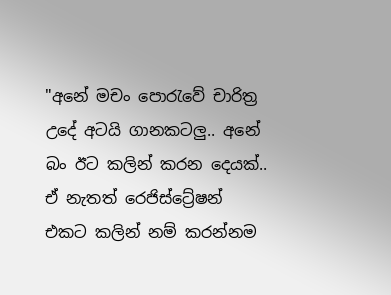"අනේ මචං පොරැවේ චාරිත්‍ර උදේ අටයි ගානකටලු.. අනේ බං ඊට කලින් කරන දෙයක්.. ඒ නැතත් රෙජිස්ට්‍රේෂන් එකට කලින් නම් කරන්නම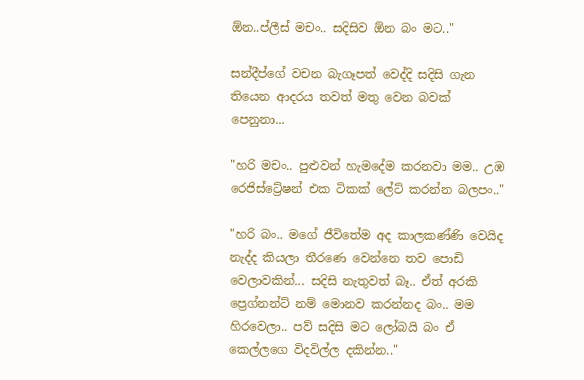ඕන..ප්ලීස් මචං.. සදිසිව ඕන බං මට.."

සන්දීප්ගේ වචන බැගෑපත් වෙද්දි සදිසි ගැන තියෙන ආදරය තවත් මතු වෙන බවක් පෙනුනා...

"හරි මචං.. පුළුවන් හැමදේම කරනවා මම.. උඹ රෙජිස්ට්‍රේෂන් එක ටිකක් ලේට් කරන්න බලපං.."

"හරි බං.. මගේ ජීවිතේම අද කාලකණ්ණි වෙයිද නැද්ද කියලා තීරණෙ වෙන්නෙ තව පොඩි වෙලාවකින්... සදිසි නැතුවත් බෑ.. ඒත් අරකි ප්‍රෙග්නන්ට් නම් මොනව කරන්නද බං.. මම හිරවෙලා.. පව් සදිසි මට ලෝබයි බං ඒ කෙල්ලගෙ විදවිල්ල දකින්න.."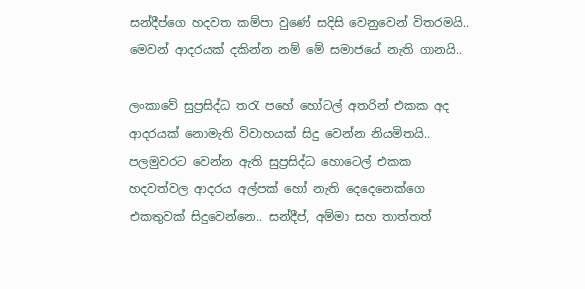සන්දීප්ගෙ හදවත කම්පා වුණේ සදිසි වෙනුවෙන් විතරමයි.. මෙවන් ආදරයක් දකින්න නම් මේ සමාජයේ නැති ගානයි..

ලංකාවේ සුප්‍රසිද්ධ තරැ පහේ හෝටල් අතරින් එකක අද ආදරයක් නොමැති විවාහයක් සිදු වෙන්න නියමිතයි.. පලමුවරට වෙන්න ඇති සුප්‍රසිද්ධ හොටෙල් එකක හදවත්වල ආදරය අල්පක් හෝ නැති දෙදෙනෙක්ගෙ එකතුවක් සිදුවෙන්නෙ.. සන්දීප්, අම්මා සහ තාත්තත්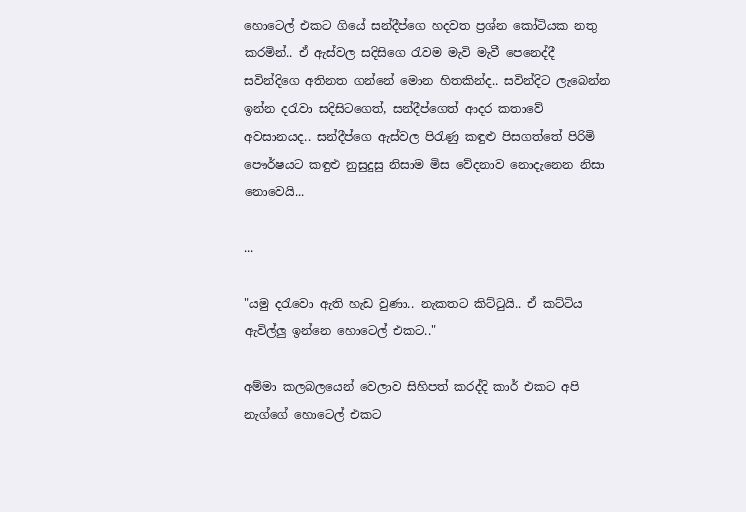හොටෙල් එකට ගියේ සන්දීප්ගෙ හදවත ප්‍රශ්න කෝටියක නතු කරමින්.. ඒ ඇස්වල සදිසිගෙ රැවම මැවි මැවී පෙනෙද්දී සවින්දිගෙ අතිනත ගන්නේ මොන හිතකින්ද.. සවින්දිට ලැබෙන්න ඉන්න දරැවා සදිසිටගෙත්, සන්දීප්ගෙත් ආදර කතාවේ අවසානයද.. සන්දීප්ගෙ ඇස්වල පිරැණු කඳුළු පිසගත්තේ පිරිමි පෞර්ෂයට කඳුළු නුසුදුසු නිසාම මිස වේදනාව නොදැනෙන නිසා නොවෙයි...

...

"යමු දරැවො ඇති හැඩ වුණා.. නැකතට කිට්ටුයි.. ඒ කට්ටිය ඇවිල්ලු ඉන්නෙ හොටෙල් එකට.."

අම්මා කලබලයෙන් වෙලාව සිහිපත් කරද්දි කාර් එකට අපි නැග්ගේ හොටෙල් එකට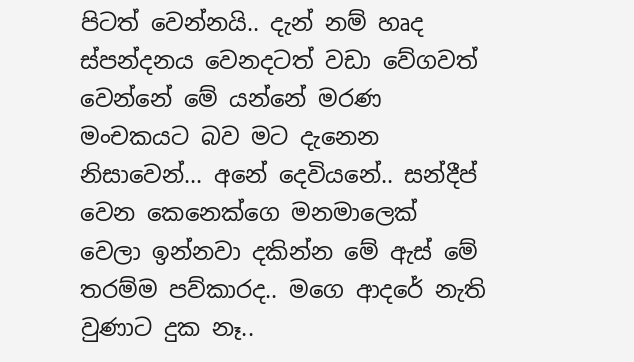පිටත් වෙන්නයි.. දැන් නම් හෘද ස්පන්දනය වෙනදටත් වඩා වේගවත් වෙන්නේ මේ යන්නේ මරණ මංචකයට බව මට දැනෙන නිසාවෙන්... අනේ දෙවියනේ.. සන්දීප් වෙන කෙනෙක්ගෙ මනමාලෙක් වෙලා ඉන්නවා දකින්න මේ ඇස් මේ තරම්ම පව්කාරද.. මගෙ ආදරේ නැති වුණාට දුක නෑ..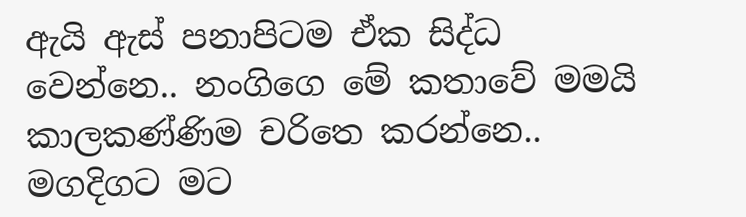ඇයි ඇස් පනාපිටම ඒක සිද්ධ වෙන්නෙ.. නංගිගෙ මේ කතාවේ මමයි කාලකණ්ණිම චරිතෙ කරන්නෙ.. මගදිගට මට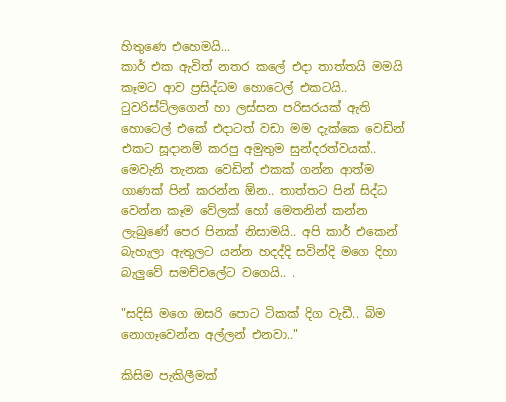හිතුණෙ එහෙමයි...
කාර් එක ඇවිත් නතර කලේ එදා තාත්තයි මමයි කෑමට ආව ප්‍රසිද්ධම හොටෙල් එකටයි.. ටුවරිස්ට්ලගෙන් හා ලස්සන පරිසරයක් ඇති හොටෙල් එකේ එදාටත් වඩා මම දැක්කෙ වෙඩින් එකට සූදානම් කරපු අමුතුම සුන්දරත්වයක්.. මෙවැනි තැනක වෙඩින් එකක් ගන්න ආත්ම ගාණක් පින් කරන්න ඕන.. තාත්තට පින් සිද්ධ වෙන්න කෑම වේලක් හෝ මෙතනින් කන්න ලැබුණේ පෙර පිනක් නිසාමයි.. අපි කාර් එකෙන් බැහැලා ඇතුලට යන්න හදද්දි සවින්දි මගෙ දිහා බැලුවේ සමච්චලේට වගෙයි.. .

"සදිසි මගෙ ඔසරි පොට ටිකක් දිග වැඩී.. බිම නොගෑවෙන්න අල්ලන් එනවා.."

කිසිම පැකිලීමක්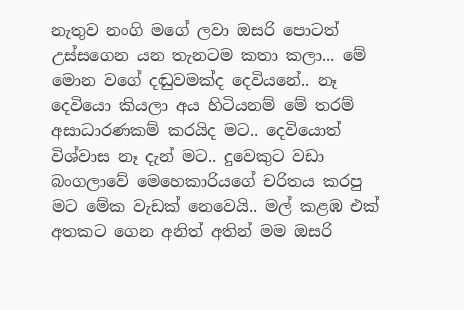නැතුව නංගි මගේ ලවා ඔසරි පොටත් උස්සගෙන යන තැනටම කතා කලා... මේ මොන වගේ දඬුවමක්ද දෙවියනේ.. නෑ දෙවියො කියලා අය හිටියනම් මේ තරම් අසාධාරණකම් කරයිද මට.. දෙවියොත් විශ්වාස නෑ දැන් මට.. දුවෙකුට වඩා බංගලාවේ මෙහෙකාරියගේ චරිතය කරපු මට මේක වැඩක් නෙවෙයි.. මල් කළඹ එක් අතකට ගෙන අනිත් අතින් මම ඔසරි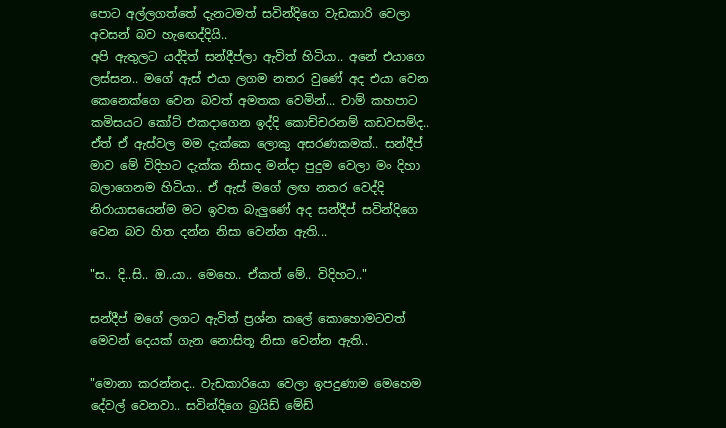පොට අල්ලගත්තේ දැනටමත් සවින්දිගෙ වැඩකාරි වෙලා අවසන් බව හැඟෙද්දියි..
අපි ඇතුලට යද්දිත් සන්දීප්ලා ඇවිත් හිටියා.. අනේ එයාගෙ ලස්සන.. මගේ ඇස් එයා ලගම නතර වුණේ අද එයා වෙන කෙනෙක්ගෙ වෙන බවත් අමතක වෙමින්... චාම් කහපාට කමිසයට කෝට් එකදාගෙන ඉද්දි කොච්චරනම් කඩවසම්ද.. ඒත් ඒ ඇස්වල මම දැක්කෙ ලොකු අසරණකමක්.. සන්දීප් මාව මේ විදිහට දැක්ක නිසාද මන්දා පුදුම වෙලා මං දිහා බලාගෙනම හිටියා.. ඒ ඇස් මගේ ලඟ නතර වෙද්දි නිරායාසයෙන්ම මට ඉවත බැලුණේ අද සන්දීප් සවින්දිගෙ වෙන බව හිත දන්න නිසා වෙන්න ඇති...

"ස.. දි..සි.. ඔ..යා.. මෙහෙ.. ඒකත් මේ.. විදිහට.."

සන්දීප් මගේ ලගට ඇවිත් ප්‍රශ්න කලේ කොහොමටවත් මෙවන් දෙයක් ගැන නොසිතූ නිසා වෙන්න ඇති..

"මොනා කරන්නද.. වැඩකාරියො වෙලා ඉපදුණාම මෙහෙම දේවල් වෙනවා.. සවින්දිගෙ බ්‍රයිඩ් මේඩ්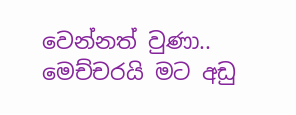වෙන්නත් වුණා.. මෙච්චරයි මට අඩු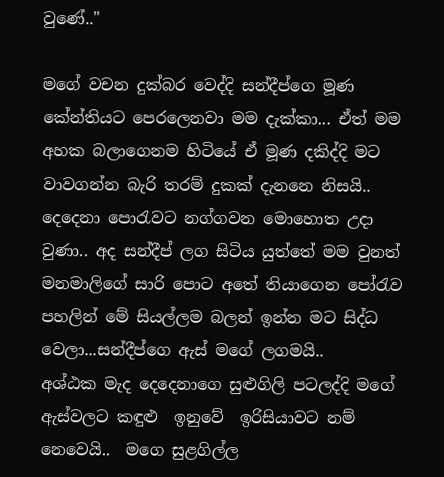වුණේ.."

මගේ වචන දුක්බර වෙද්දි සන්දීප්ගෙ මූණ කේන්තියට පෙරලෙනවා මම දැක්කා... ඒත් මම අහක බලාගෙනම හිටියේ ඒ මූණ දකිද්දි මට වාවගන්න බැරි තරම් දුකක් දැනනෙ නිසයි..
දෙදෙනා පොරැවට නග්ගවන මොහොත උදා වුණා.. අද සන්දීප් ලග සිටිය යුත්තේ මම වුනත් මනමාලිගේ සාරි පොට අතේ තියාගෙන පෝරැව පහලින් මේ සියල්ලම බලන් ඉන්න මට සිද්ධ වෙලා...සන්දීප්ගෙ ඇස් මගේ ලගමයි..
අශ්ඨක මැද දෙදෙනාගෙ සුළුගිලි පටලද්දි මගේ ඇස්වලට කඳුළු  ඉනුවේ  ඉරිසියාවට නම් නෙවෙයි..  මගෙ සුළගිල්ල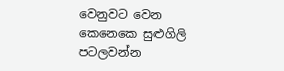වෙනුවට වෙන කෙනෙකෙ සුළුගිලි පටලවන්න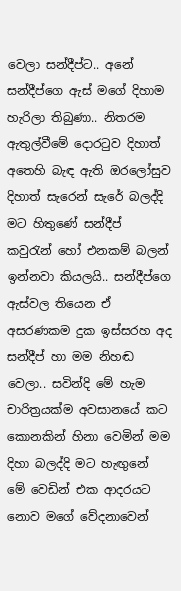වෙලා සන්දීප්ට.. අනේ සන්දීප්ගෙ ඇස් මගේ දිහාම හැරිලා තිබුණා.. නිතරම ඇතුල්වීමේ දොරටුව දිහාත් අතෙහි බැඳ ඇති ඔරලෝසුව දිහාත් සැරෙන් සැරේ බලද්දි මට හිතුණේ සන්දීප් කවුරැන් හෝ එනකම් බලන් ඉන්නවා කියලයි.. සන්දීප්ගෙ ඇස්වල තියෙන ඒ අසරණකම දුක ඉස්සරහ අද සන්දීප් හා මම නිහඬ වෙලා.. සවින්දි මේ හැම චාරිත්‍රයක්ම අවසානයේ කට කොනකින් හිනා වෙමින් මම දිහා බලද්දි මට හැඟුනේ මේ වෙඩින් එක ආදරයට නොව මගේ වේදනාවෙන්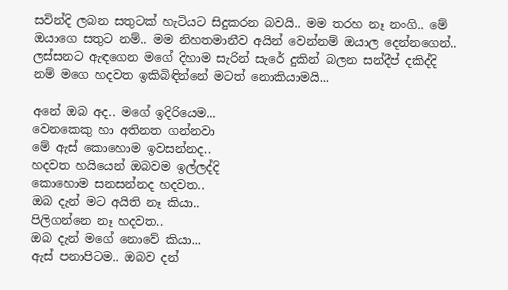සවින්දි ලබන සතුටක් හැටියට සිදුකරන බවයි.. මම තරහ නෑ නංගි.. මේ ඔයාගෙ සතුට නම්.. මම නිහතමානීව අයින් වෙන්නම් ඔයාල දෙන්නගෙන්.. ලස්සනට ඇඳගෙන මගේ දිහාම සැරින් සැරේ දුකින් බලන සන්දීප් දකිද්දි නම් මගෙ හදවත ඉකිබිඳින්නේ මටත් නොකියාමයි...

අනේ ඔබ අද.. මගේ ඉදිරියෙම...
වෙනකෙකු හා අතිනත ගන්නවා
මේ ඇස් කොහොම ඉවසන්නද..
හදවත හයියෙන් ඔබවම ඉල්ලද්දි
කොහොම සනසන්නද හදවත..
ඔබ දැන් මට අයිති නෑ කියා..
පිලිගන්නෙ නෑ හදවත..
ඔබ දැන් මගේ නොවේ කියා...
ඇස් පනාපිටම.. ඔබව දන්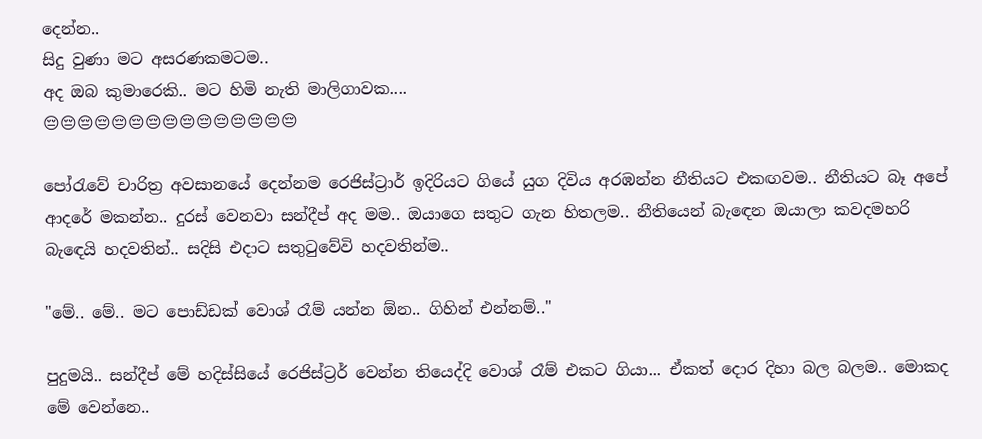දෙන්න..
සිදු වුණා මට අසරණකමටම..
අද ඔබ කුමාරෙකි.. මට හිමි නැති මාලිගාවක....
😔😔😔😔😔😔😔😔😔😔😔😔😔😔😔

පෝරැවේ චාරිත්‍ර අවසානයේ දෙන්නම රෙජිස්ට්‍රාර් ඉදිරියට ගියේ යුග දිවිය අරඹන්න නීතියට එකඟවම.. නීතියට බෑ අපේ ආදරේ මකන්න.. දුරස් වෙනවා සන්දීප් අද මම.. ඔයාගෙ සතුට ගැන හිතලම.. නීතියෙන් බැඳෙන ඔයාලා කවදමහරි බැඳෙයි හදවතින්.. සදිසි එදාට සතුටුවේවි හදවතින්ම..

"මේ.. මේ.. මට පොඩ්ඩක් වොශ් රෑම් යන්න ඕන.. ගිහින් එන්නම්.."

පුදුමයි.. සන්දීප් මේ හදිස්සියේ රෙජිස්ට්‍රර් වෙන්න තියෙද්දි වොශ් රෑම් එකට ගියා... ඒකත් දොර දිහා බල බලම.. මොකද මේ වෙන්නෙ..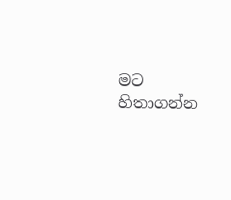මට හිතාගන්න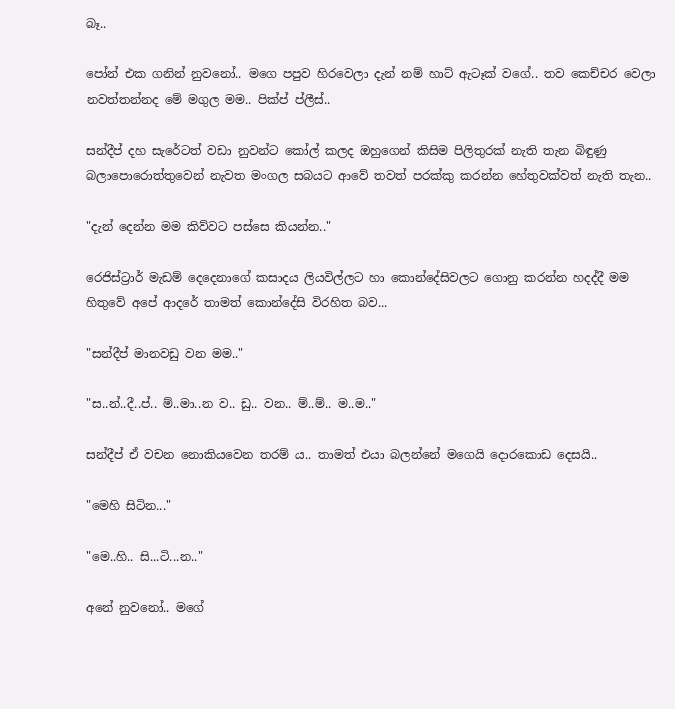බෑ..

පෝන් එක ගනින් නුවනෝ.. මගෙ පපුව හිරවෙලා දැන් නම් හාට් ඇටෑක් වගේ.. තව කෙච්චර වෙලා නවත්තන්නද මේ මගුල මම.. පික්ප් ප්ලීස්..

සන්දීප් දහ සැරේටත් වඩා නුවන්ට කෝල් කලද ඔහුගෙන් කිසිම පිලිතුරක් නැති තැන බිඳුණු බලාපොරොත්තුවෙන් නැවත මංගල සබයට ආවේ තවත් පරක්කු කරන්න හේතුවක්වත් නැති තැන..

"දැන් දෙන්න මම කිව්වට පස්සෙ කියන්න.."

රෙජිස්ට්‍රාර් මැඩම් දෙදෙනාගේ කසාදය ලියවිල්ලට හා කොන්දේසිවලට ගොනු කරන්න හදද්දී මම හිතුවේ අපේ ආදරේ තාමත් කොන්දේසි විරහිත බව...

"සන්දීප් මානවඩු වන මම.."

"ස..න්..දී..ප්.. ම්..මා..න ව.. ඩු.. වන.. ම්..ම්.. ම..ම.."

සන්දීප් ඒ වචන නොකියවෙන තරම් ය.. තාමත් එයා බලන්නේ මගෙයි දොරකොඩ දෙසයි..

"මෙහි සිටින..."

"මෙ..හි.. සි...ටි...න.."

අනේ නුවනෝ.. මගේ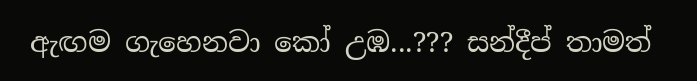ඇඟම ගැහෙනවා කෝ උඹ...??? සන්දීප් තාමත්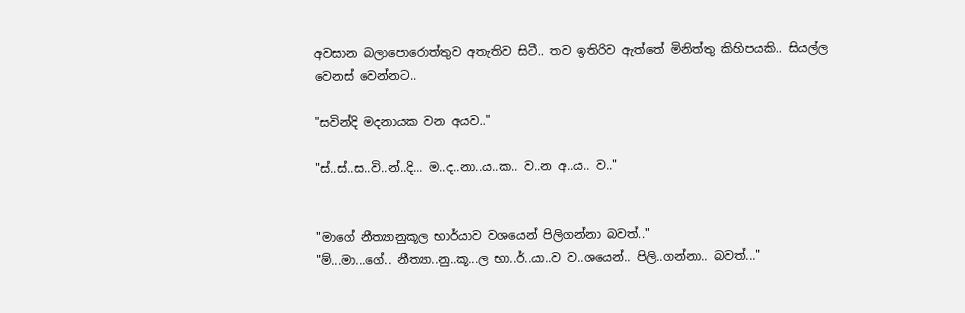අවසාන බලාපොරොත්තුව අතැතිව සිටී.. තව ඉතිරිව ඇත්තේ මිනිත්තු කිහිපයකි.. සියල්ල වෙනස් වෙන්නට..

"සවින්දි මදනායක වන අයව.."

"ස්..ස්..ස..වි..න්..දි... ම..ද..නා..ය..ක.. ව..න අ..ය.. ව.."


"මාගේ නීත්‍යානුකූල භාර්යාව වශයෙන් පිලිගන්නා බවත්.."
"ම්...මා...ගේ.. නීත්‍යා..නු..කූ...ල භා..ර්..යා..ව ව..ශයෙන්.. පිලි..ගන්නා.. බවත්..."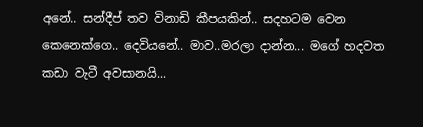අනේ.. සන්දීප් තව විනාඩි කීපයකින්.. සදහටම වෙන කෙනෙක්ගෙ.. දෙවියනේ.. මාව..මරලා දාන්න... මගේ හදවත කඩා වැටී අවසානයි...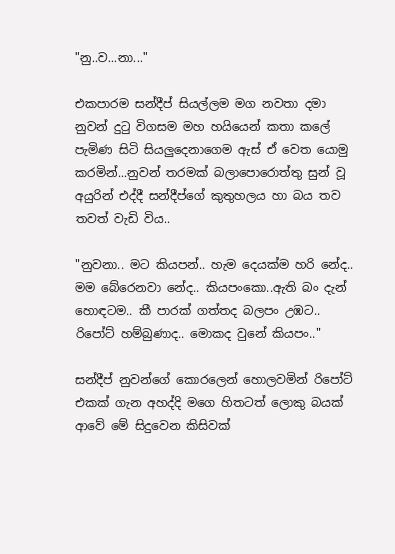"නු..ව...නා..."

එකපාරම සන්දීප් සියල්ලම මග නවතා දමා නුවන් දුටු විගසම මහ හයියෙන් කතා කලේ පැමිණ සිටි සියලුදෙනාගෙම ඇස් ඒ වෙත යොමු කරමින්...නුවන් තරමක් බලාපොරොත්තු සුන් වූ අයුරින් එද්දී සන්දීප්ගේ කුතුහලය හා බය තව තවත් වැඩි විය..

"නුවනා.. මට කියපන්.. හැම දෙයක්ම හරි නේද.. මම බේරෙනවා නේද.. කියපංකො..ඇති බං දැන් හොඳටම.. කී පාරක් ගත්තද බලපං උඹට.. රිපෝට් හම්බුණාද.. මොකද වුනේ කියපං.."

සන්දීප් නුවන්ගේ කොරලෙන් හොලවමින් රිපෝට් එකක් ගැන අහද්දි මගෙ හිතටත් ලොකු බයක් ආවේ මේ සිදුවෙන කිසිවක්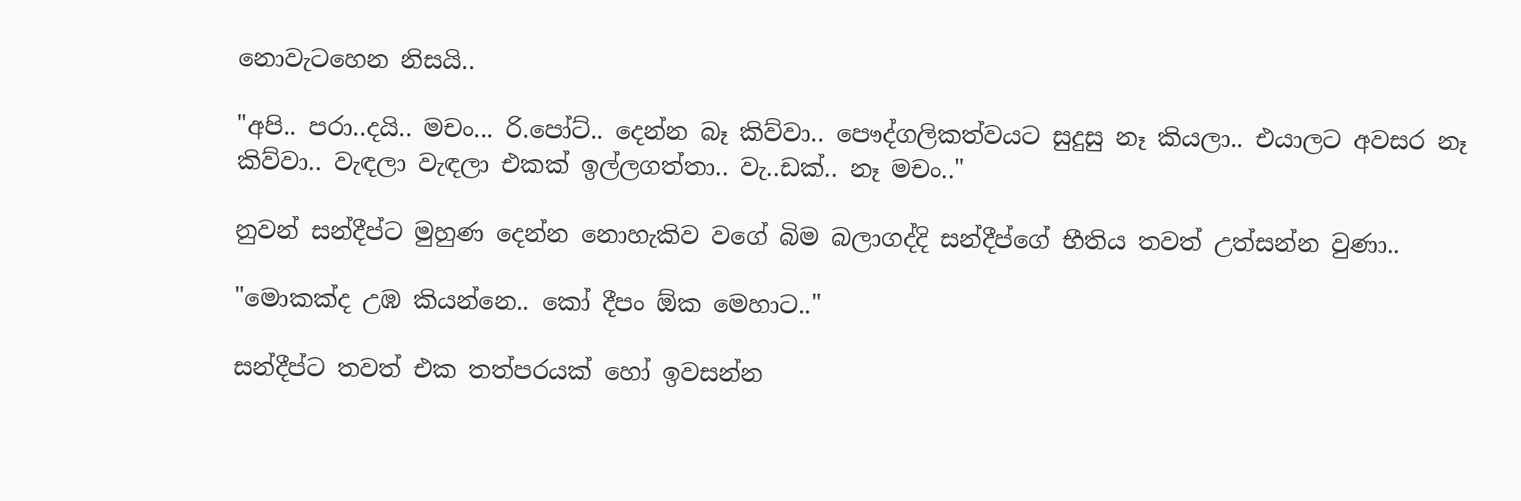නොවැටහෙන නිසයි..

"අපි.. පරා..දයි.. මචං... රි.පෝට්.. දෙන්න බෑ කිව්වා.. පෞද්ගලිකත්වයට සුදුසු නෑ කියලා.. එයාලට අවසර නෑ කිව්වා.. වැඳලා වැඳලා එකක් ඉල්ලගත්තා.. වැ..ඩක්.. නෑ මචං.."

නුවන් සන්දීප්ට මුහුණ දෙන්න නොහැකිව වගේ බිම බලාගද්දි සන්දීප්ගේ භීතිය තවත් උත්සන්න වුණා..

"මොකක්ද උඹ කියන්නෙ.. කෝ දීපං ඕක මෙහාට.."

සන්දීප්ට තවත් එක තත්පරයක් හෝ ඉවසන්න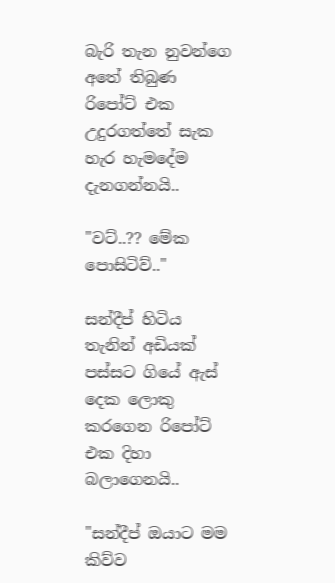බැරි තැන නුවන්ගෙ අතේ තිබුණ රිපෝට් එක උදුරගත්තේ සැක හැර හැමදේම දැනගන්නයි..

"වට්..?? මේක පොසිටිව්.."

සන්දීප් හිටිය තැනින් අඩියක් පස්සට ගියේ ඇස් දෙක ලොකු කරගෙන රිපෝට් එක දිහා බලාගෙනයි..

"සන්දීප් ඔයාට මම කිව්ව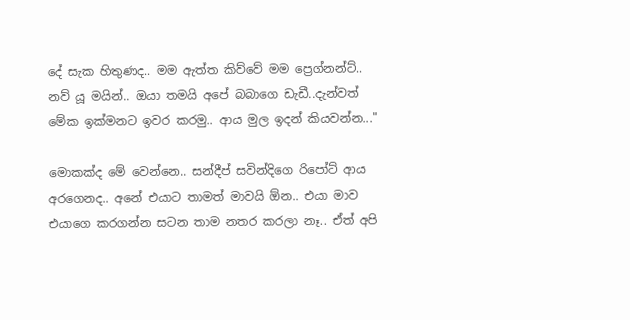දේ සැක හිතුණද.. මම ඇත්ත කිව්වේ මම ප්‍රෙග්නන්ට්.. නව් යූ මයින්.. ඔයා තමයි අපේ බබාගෙ ඩැඩී..දැන්වත් මේක ඉක්මනට ඉවර කරමු.. ආය මුල ඉදන් කියවන්න..."

මොකක්ද මේ වෙන්නෙ.. සන්දීප් සවින්දිගෙ රිපෝට් ආය අරගෙනද.. අනේ එයාට තාමත් මාවයි ඕන.. එයා මාව එයාගෙ කරගන්න සටන තාම නතර කරලා නෑ.. ඒත් අපි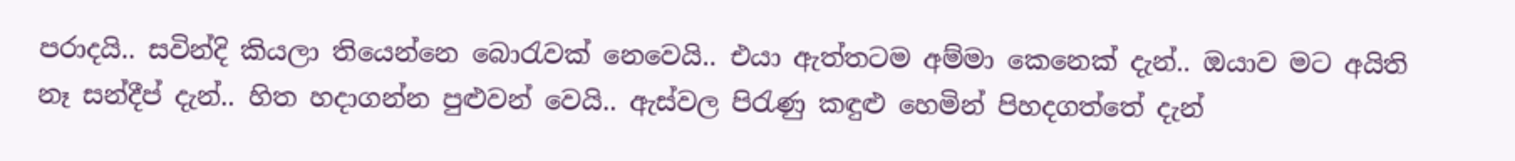පරාදයි.. සවින්දි කියලා තියෙන්නෙ බොරැවක් නෙවෙයි.. එයා ඇත්තටම අම්මා කෙනෙක් දැන්.. ඔයාව මට අයිති නෑ සන්දීප් දැන්.. හිත හදාගන්න පුළුවන් වෙයි.. ඇස්වල පිරැණු කඳුළු හෙමින් පිහදගත්තේ දැන්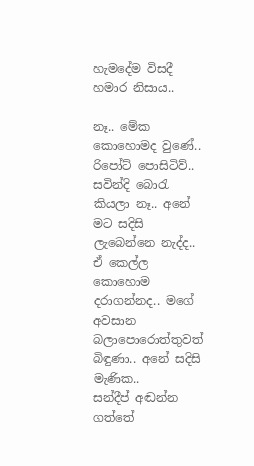හැමදේම විසදී හමාර නිසාය..

නෑ.. මේක කොහොමද වුණේ.. රිපෝට් පොසිටිව්.. සවින්දි බොරැ කියලා නෑ.. අනේ මට සදිසි ලැබෙන්නෙ නැද්ද.. ඒ කෙල්ල කොහොම දරාගන්නද.. මගේ අවසාන බලාපොරොත්තුවත් බිඳුණා.. අනේ සදිසි මැණික..
සන්දීප් අඬන්න ගත්තේ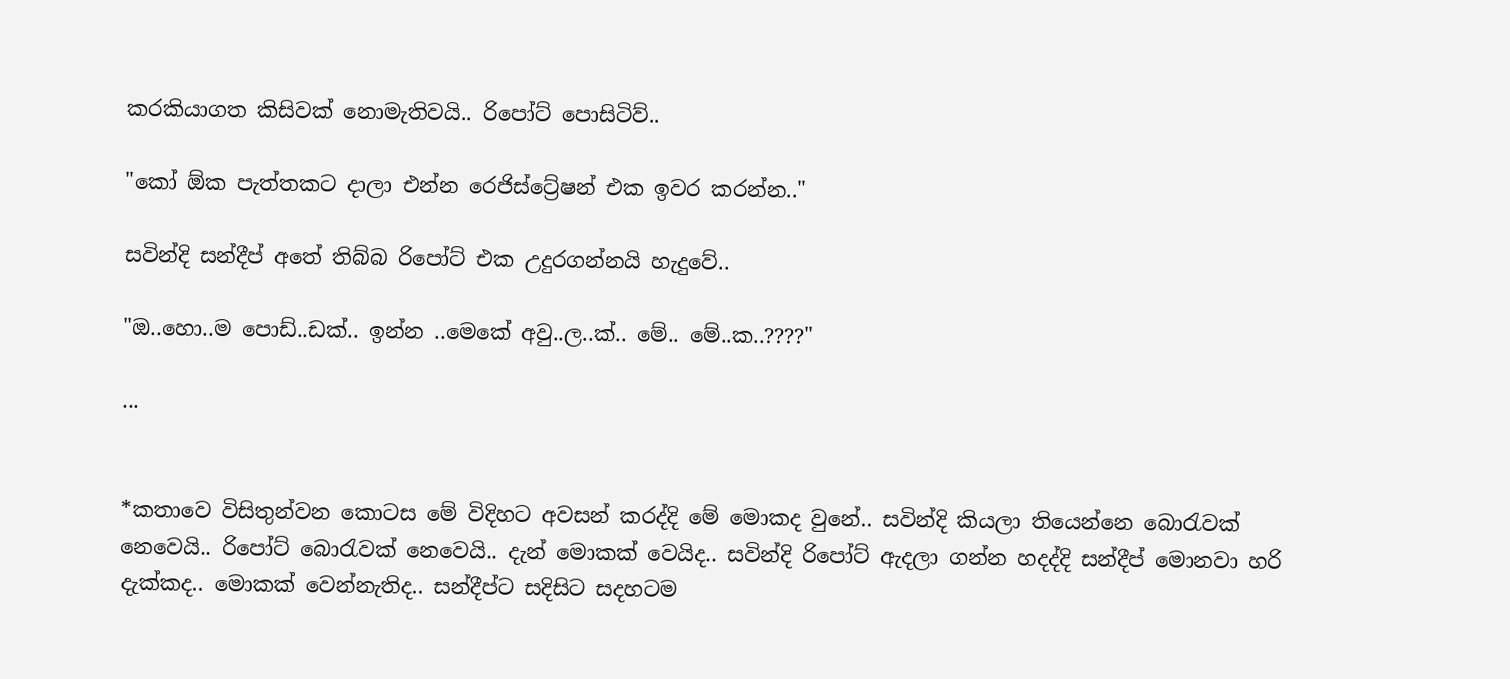කරකියාගත කිසිවක් නොමැතිවයි.. රිපෝට් පොසිටිව්..

"කෝ ඕක පැත්තකට දාලා එන්න රෙජිස්ට්‍රේෂන් එක ඉවර කරන්න.."

සවින්දි සන්දීප් අතේ තිබ්බ රිපෝට් එක උදුරගන්නයි හැදුවේ..

"ඔ..හො..ම පොඩ්..ඩක්.. ඉන්න ..මෙකේ අවු..ල..ක්.. මේ.. මේ..ක..????"

...


*කතාවෙ විසිතුන්වන කොටස මේ විදිහට අවසන් කරද්දි මේ මොකද වුනේ.. සවින්දි කියලා තියෙන්නෙ බොරැවක් නෙවෙයි.. රිපෝට් බොරැවක් නෙවෙයි.. දැන් මොකක් වෙයිද.. සවින්දි රිපෝට් ඇදලා ගන්න හදද්දි සන්දීප් මොනවා හරි දැක්කද.. මොකක් වෙන්නැතිද.. සන්දීප්ට සදිසිට සදහටම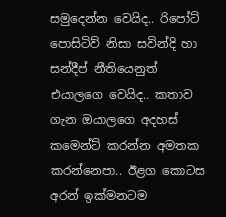සමුදෙන්න වෙයිද.. රිපෝට් පොසිටිව් නිසා සවින්දි හා සන්දීප් නීතියෙනුත් එයාලගෙ වෙයිද.. කතාව ගැන ඔයාලගෙ අදහස් කමෙන්ට් කරන්න අමතක කරන්නෙපා.. ඊළග කොටස අරන් ඉක්මනටම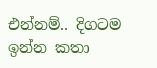එන්නම්.. දිගටම ඉන්න කතා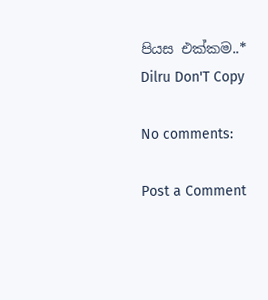පියස එක්කම..*
Dilru Don'T Copy

No comments:

Post a Comment